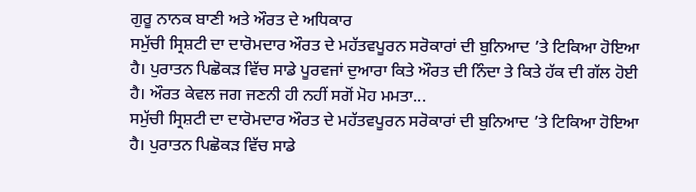ਗੁਰੂ ਨਾਨਕ ਬਾਣੀ ਅਤੇ ਔਰਤ ਦੇ ਅਧਿਕਾਰ
ਸਮੁੱਚੀ ਸ੍ਰਿਸ਼ਟੀ ਦਾ ਦਾਰੋਮਦਾਰ ਔਰਤ ਦੇ ਮਹੱਤਵਪੂਰਨ ਸਰੋਕਾਰਾਂ ਦੀ ਬੁਨਿਆਦ ’ਤੇ ਟਿਕਿਆ ਹੋਇਆ ਹੈ। ਪੁਰਾਤਨ ਪਿਛੋਕੜ ਵਿੱਚ ਸਾਡੇ ਪੂਰਵਜਾਂ ਦੁਆਰਾ ਕਿਤੇ ਔਰਤ ਦੀ ਨਿੰਦਾ ਤੇ ਕਿਤੇ ਹੱਕ ਦੀ ਗੱਲ ਹੋਈ ਹੈ। ਔਰਤ ਕੇਵਲ ਜਗ ਜਣਨੀ ਹੀ ਨਹੀਂ ਸਗੋਂ ਮੋਹ ਮਮਤਾ...
ਸਮੁੱਚੀ ਸ੍ਰਿਸ਼ਟੀ ਦਾ ਦਾਰੋਮਦਾਰ ਔਰਤ ਦੇ ਮਹੱਤਵਪੂਰਨ ਸਰੋਕਾਰਾਂ ਦੀ ਬੁਨਿਆਦ ’ਤੇ ਟਿਕਿਆ ਹੋਇਆ ਹੈ। ਪੁਰਾਤਨ ਪਿਛੋਕੜ ਵਿੱਚ ਸਾਡੇ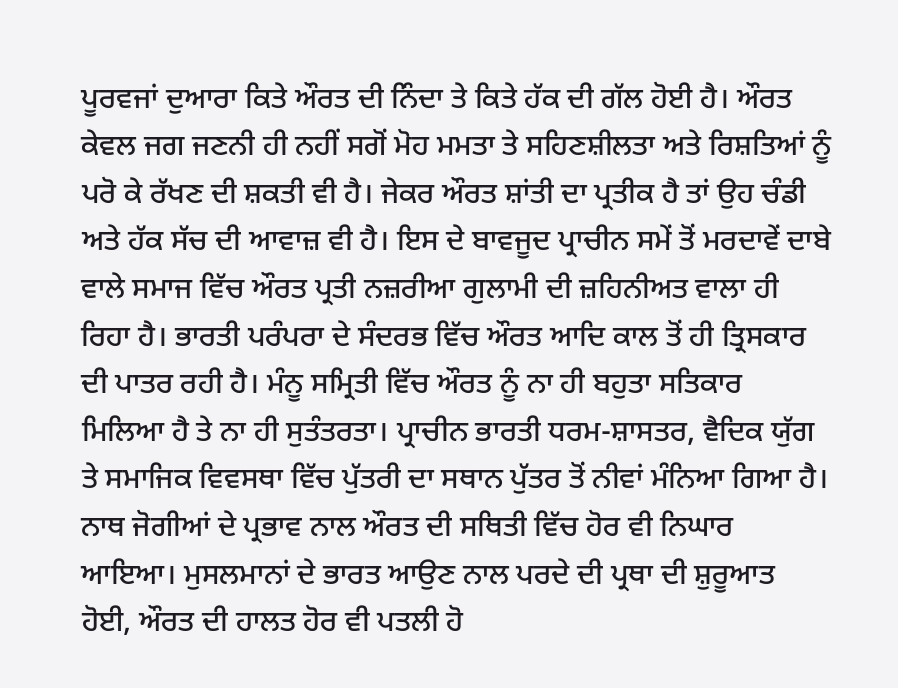ਪੂਰਵਜਾਂ ਦੁਆਰਾ ਕਿਤੇ ਔਰਤ ਦੀ ਨਿੰਦਾ ਤੇ ਕਿਤੇ ਹੱਕ ਦੀ ਗੱਲ ਹੋਈ ਹੈ। ਔਰਤ ਕੇਵਲ ਜਗ ਜਣਨੀ ਹੀ ਨਹੀਂ ਸਗੋਂ ਮੋਹ ਮਮਤਾ ਤੇ ਸਹਿਣਸ਼ੀਲਤਾ ਅਤੇ ਰਿਸ਼ਤਿਆਂ ਨੂੰ ਪਰੋ ਕੇ ਰੱਖਣ ਦੀ ਸ਼ਕਤੀ ਵੀ ਹੈ। ਜੇਕਰ ਔਰਤ ਸ਼ਾਂਤੀ ਦਾ ਪ੍ਰਤੀਕ ਹੈ ਤਾਂ ਉਹ ਚੰਡੀ ਅਤੇ ਹੱਕ ਸੱਚ ਦੀ ਆਵਾਜ਼ ਵੀ ਹੈ। ਇਸ ਦੇ ਬਾਵਜੂਦ ਪ੍ਰਾਚੀਨ ਸਮੇਂ ਤੋਂ ਮਰਦਾਵੇਂ ਦਾਬੇ ਵਾਲੇ ਸਮਾਜ ਵਿੱਚ ਔਰਤ ਪ੍ਰਤੀ ਨਜ਼ਰੀਆ ਗੁਲਾਮੀ ਦੀ ਜ਼ਹਿਨੀਅਤ ਵਾਲਾ ਹੀ ਰਿਹਾ ਹੈ। ਭਾਰਤੀ ਪਰੰਪਰਾ ਦੇ ਸੰਦਰਭ ਵਿੱਚ ਔਰਤ ਆਦਿ ਕਾਲ ਤੋਂ ਹੀ ਤ੍ਰਿਸਕਾਰ ਦੀ ਪਾਤਰ ਰਹੀ ਹੈ। ਮੰਨੂ ਸਮ੍ਰਿਤੀ ਵਿੱਚ ਔਰਤ ਨੂੰ ਨਾ ਹੀ ਬਹੁਤਾ ਸਤਿਕਾਰ ਮਿਲਿਆ ਹੈ ਤੇ ਨਾ ਹੀ ਸੁਤੰਤਰਤਾ। ਪ੍ਰਾਚੀਨ ਭਾਰਤੀ ਧਰਮ-ਸ਼ਾਸਤਰ, ਵੈਦਿਕ ਯੁੱਗ ਤੇ ਸਮਾਜਿਕ ਵਿਵਸਥਾ ਵਿੱਚ ਪੁੱਤਰੀ ਦਾ ਸਥਾਨ ਪੁੱਤਰ ਤੋਂ ਨੀਵਾਂ ਮੰਨਿਆ ਗਿਆ ਹੈ। ਨਾਥ ਜੋਗੀਆਂ ਦੇ ਪ੍ਰਭਾਵ ਨਾਲ ਔਰਤ ਦੀ ਸਥਿਤੀ ਵਿੱਚ ਹੋਰ ਵੀ ਨਿਘਾਰ ਆਇਆ। ਮੁਸਲਮਾਨਾਂ ਦੇ ਭਾਰਤ ਆਉਣ ਨਾਲ ਪਰਦੇ ਦੀ ਪ੍ਰਥਾ ਦੀ ਸ਼ੁਰੂਆਤ ਹੋਈ, ਔਰਤ ਦੀ ਹਾਲਤ ਹੋਰ ਵੀ ਪਤਲੀ ਹੋ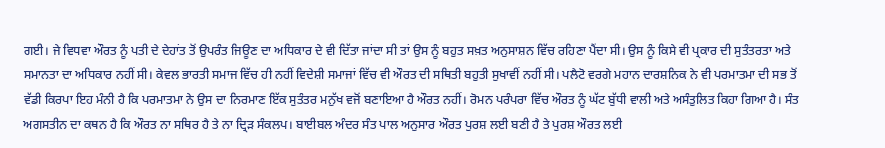ਗਈ। ਜੇ ਵਿਧਵਾ ਔਰਤ ਨੂੰ ਪਤੀ ਦੇ ਦੇਹਾਂਤ ਤੋਂ ਉਪਰੰਤ ਜਿਊਣ ਦਾ ਅਧਿਕਾਰ ਦੇ ਵੀ ਦਿੱਤਾ ਜਾਂਦਾ ਸੀ ਤਾਂ ਉਸ ਨੂੰ ਬਹੁਤ ਸਖ਼ਤ ਅਨੁਸਾਸ਼ਨ ਵਿੱਚ ਰਹਿਣਾ ਪੈਂਦਾ ਸੀ। ਉਸ ਨੂੰ ਕਿਸੇ ਵੀ ਪ੍ਰਕਾਰ ਦੀ ਸੁਤੰਤਰਤਾ ਅਤੇ ਸਮਾਨਤਾ ਦਾ ਅਧਿਕਾਰ ਨਹੀਂ ਸੀ। ਕੇਵਲ ਭਾਰਤੀ ਸਮਾਜ ਵਿੱਚ ਹੀ ਨਹੀਂ ਵਿਦੇਸ਼ੀ ਸਮਾਜਾਂ ਵਿੱਚ ਵੀ ਔਰਤ ਦੀ ਸਥਿਤੀ ਬਹੁਤੀ ਸੁਖਾਵੀਂ ਨਹੀਂ ਸੀ। ਪਲੈਟੋ ਵਰਗੇ ਮਹਾਨ ਦਾਰਸ਼ਨਿਕ ਨੇ ਵੀ ਪਰਮਾਤਮਾ ਦੀ ਸਭ ਤੋਂ ਵੱਡੀ ਕਿਰਪਾ ਇਹ ਮੰਨੀ ਹੈ ਕਿ ਪਰਮਾਤਮਾ ਨੇ ਉਸ ਦਾ ਨਿਰਮਾਣ ਇੱਕ ਸੁਤੰਤਰ ਮਨੁੱਖ ਵਜੋਂ ਬਣਾਇਆ ਹੈ ਔਰਤ ਨਹੀਂ। ਰੋਮਨ ਪਰੰਪਰਾ ਵਿੱਚ ਔਰਤ ਨੂੰ ਘੱਟ ਬੁੱਧੀ ਵਾਲੀ ਅਤੇ ਅਸੰਤੁਲਿਤ ਕਿਹਾ ਗਿਆ ਹੈ। ਸੰਤ ਅਗਸਤੀਨ ਦਾ ਕਥਨ ਹੈ ਕਿ ਔਰਤ ਨਾ ਸਥਿਰ ਹੈ ਤੇ ਨਾ ਦ੍ਰਿੜ ਸੰਕਲਪ। ਬਾਈਬਲ ਅੰਦਰ ਸੰਤ ਪਾਲ ਅਨੁਸਾਰ ਔਰਤ ਪੁਰਸ਼ ਲਈ ਬਣੀ ਹੈ ਤੇ ਪੁਰਸ਼ ਔਰਤ ਲਈ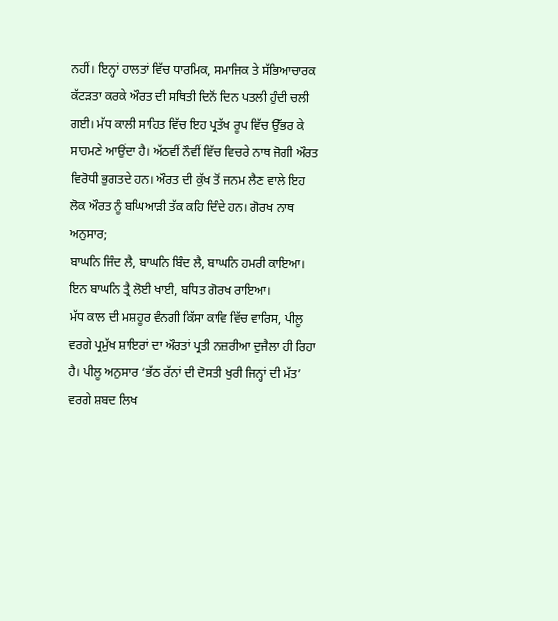ਨਹੀਂ। ਇਨ੍ਹਾਂ ਹਾਲਤਾਂ ਵਿੱਚ ਧਾਰਮਿਕ, ਸਮਾਜਿਕ ਤੇ ਸੱਭਿਆਚਾਰਕ ਕੱਟੜਤਾ ਕਰਕੇ ਔਰਤ ਦੀ ਸਥਿਤੀ ਦਿਨੋਂ ਦਿਨ ਪਤਲੀ ਹੁੰਦੀ ਚਲੀ ਗਈ। ਮੱਧ ਕਾਲੀ ਸਾਹਿਤ ਵਿੱਚ ਇਹ ਪ੍ਰਤੱਖ ਰੂਪ ਵਿੱਚ ਉੱਭਰ ਕੇ ਸਾਹਮਣੇ ਆਉਂਦਾ ਹੈ। ਅੱਠਵੀਂ ਨੌਵੀਂ ਵਿੱਚ ਵਿਚਰੇ ਨਾਥ ਜੋਗੀ ਔਰਤ ਵਿਰੋਧੀ ਭੁਗਤਦੇ ਹਨ। ਔਰਤ ਦੀ ਕੁੱਖ ਤੋਂ ਜਨਮ ਲੈਣ ਵਾਲੇ ਇਹ ਲੋਕ ਔਰਤ ਨੂੰ ਬਘਿਆੜੀ ਤੱਕ ਕਹਿ ਦਿੰਦੇ ਹਨ। ਗੋਰਖ ਨਾਥ ਅਨੁਸਾਰ;
ਬਾਘਨਿ ਜਿੰਦ ਲੈ, ਬਾਘਨਿ ਬਿੰਦ ਲੈ, ਬਾਘਨਿ ਹਮਰੀ ਕਾਇਆ।
ਇਨ ਬਾਘਨਿ ਤ੍ਰੈ ਲੋਈ ਖਾਈ, ਬਧਿਤ ਗੋਰਖ ਰਾਇਆ।
ਮੱਧ ਕਾਲ ਦੀ ਮਸ਼ਹੂਰ ਵੰਨਗੀ ਕਿੱਸਾ ਕਾਵਿ ਵਿੱਚ ਵਾਰਿਸ, ਪੀਲੂ ਵਰਗੇ ਪ੍ਰਮੁੱਖ ਸ਼ਾਇਰਾਂ ਦਾ ਔਰਤਾਂ ਪ੍ਰਤੀ ਨਜ਼ਰੀਆ ਦੁਜੈਲਾ ਹੀ ਰਿਹਾ ਹੈ। ਪੀਲੂ ਅਨੁਸਾਰ ‘ਭੱਠ ਰੱਨਾਂ ਦੀ ਦੋਸਤੀ ਖੁਰੀ ਜਿਨ੍ਹਾਂ ਦੀ ਮੱਤ’ ਵਰਗੇ ਸ਼ਬਦ ਲਿਖ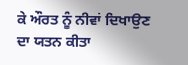ਕੇ ਔਰਤ ਨੂੰ ਨੀਵਾਂ ਦਿਖਾਉਣ ਦਾ ਯਤਨ ਕੀਤਾ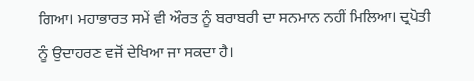ਗਿਆ। ਮਹਾਭਾਰਤ ਸਮੇਂ ਵੀ ਔਰਤ ਨੂੰ ਬਰਾਬਰੀ ਦਾ ਸਨਮਾਨ ਨਹੀਂ ਮਿਲਿਆ। ਦ੍ਰਪੋਤੀ ਨੂੰ ਉਦਾਹਰਣ ਵਜੋਂ ਦੇਖਿਆ ਜਾ ਸਕਦਾ ਹੈ।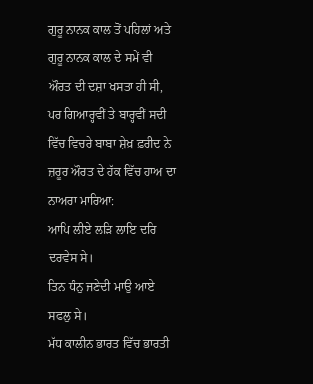ਗੁਰੂ ਨਾਨਕ ਕਾਲ ਤੋਂ ਪਹਿਲਾਂ ਅਤੇ ਗੁਰੂ ਨਾਨਕ ਕਾਲ ਦੇ ਸਮੇਂ ਵੀ ਔਰਤ ਦੀ ਦਸ਼ਾ ਖਸਤਾ ਹੀ ਸੀ, ਪਰ ਗਿਆਰ੍ਹਵੀਂ ਤੇ ਬਾਰ੍ਹਵੀਂ ਸਦੀ ਵਿੱਚ ਵਿਚਰੇ ਬਾਬਾ ਸ਼ੇਖ਼ ਫ਼ਰੀਦ ਨੇ ਜ਼ਰੂਰ ਔਰਤ ਦੇ ਹੱਕ ਵਿੱਚ ਹਾਅ ਦਾ ਨਾਅਰਾ ਮਾਰਿਆ:
ਆਪਿ ਲੀਏ ਲੜਿ ਲਾਇ ਦਰਿ ਦਰਵੇਸ ਸੇ।
ਤਿਨ ਧੰਨੁ ਜਣੇਦੀ ਮਾਉ ਆਏ ਸਫਲੁ ਸੇ।
ਮੱਧ ਕਾਲੀਨ ਭਾਰਤ ਵਿੱਚ ਭਾਰਤੀ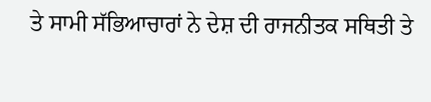ਤੇ ਸਾਮੀ ਸੱਭਿਆਚਾਰਾਂ ਨੇ ਦੇਸ਼ ਦੀ ਰਾਜਨੀਤਕ ਸਥਿਤੀ ਤੇ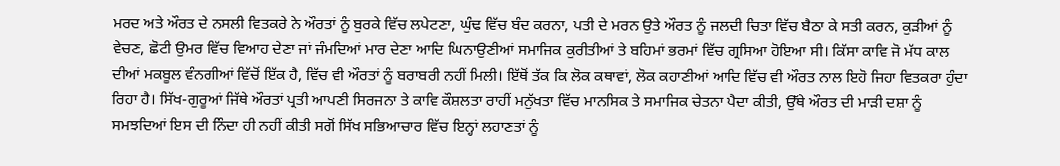ਮਰਦ ਅਤੇ ਔਰਤ ਦੇ ਨਸਲੀ ਵਿਤਕਰੇ ਨੇ ਔਰਤਾਂ ਨੂੰ ਬੁਰਕੇ ਵਿੱਚ ਲਪੇਟਣਾ, ਘੁੰਢ ਵਿੱਚ ਬੰਦ ਕਰਨਾ, ਪਤੀ ਦੇ ਮਰਨ ਉਤੇ ਔਰਤ ਨੂੰ ਜਲਦੀ ਚਿਤਾ ਵਿੱਚ ਬੈਠਾ ਕੇ ਸਤੀ ਕਰਨ, ਕੁੜੀਆਂ ਨੂੰ ਵੇਚਣ, ਛੋਟੀ ਉਮਰ ਵਿੱਚ ਵਿਆਹ ਦੇਣਾ ਜਾਂ ਜੰਮਦਿਆਂ ਮਾਰ ਦੇਣਾ ਆਦਿ ਘਿਨਾਉਣੀਆਂ ਸਮਾਜਿਕ ਕੁਰੀਤੀਆਂ ਤੇ ਬਹਿਮਾਂ ਭਰਮਾਂ ਵਿੱਚ ਗ੍ਰਸਿਆ ਹੋਇਆ ਸੀ। ਕਿੱਸਾ ਕਾਵਿ ਜੋ ਮੱਧ ਕਾਲ ਦੀਆਂ ਮਕਬੂਲ ਵੰਨਗੀਆਂ ਵਿੱਚੋਂ ਇੱਕ ਹੈ, ਵਿੱਚ ਵੀ ਔਰਤਾਂ ਨੂੰ ਬਰਾਬਰੀ ਨਹੀਂ ਮਿਲੀ। ਇੱਥੋਂ ਤੱਕ ਕਿ ਲੋਕ ਕਥਾਵਾਂ, ਲੋਕ ਕਹਾਣੀਆਂ ਆਦਿ ਵਿੱਚ ਵੀ ਔਰਤ ਨਾਲ ਇਹੋ ਜਿਹਾ ਵਿਤਕਰਾ ਹੁੰਦਾ ਰਿਹਾ ਹੈ। ਸਿੱਖ-ਗੁਰੂਆਂ ਜਿੱਥੇ ਔਰਤਾਂ ਪ੍ਰਤੀ ਆਪਣੀ ਸਿਰਜਨਾ ਤੇ ਕਾਵਿ ਕੌਸ਼ਲਤਾ ਰਾਹੀਂ ਮਨੁੱਖਤਾ ਵਿੱਚ ਮਾਨਸਿਕ ਤੇ ਸਮਾਜਿਕ ਚੇਤਨਾ ਪੈਦਾ ਕੀਤੀ, ਉੱਥੇ ਔਰਤ ਦੀ ਮਾੜੀ ਦਸ਼ਾ ਨੂੰ ਸਮਝਦਿਆਂ ਇਸ ਦੀ ਨਿੰਦਾ ਹੀ ਨਹੀਂ ਕੀਤੀ ਸਗੋਂ ਸਿੱਖ ਸਭਿਆਚਾਰ ਵਿੱਚ ਇਨ੍ਹਾਂ ਲਹਾਣਤਾਂ ਨੂੰ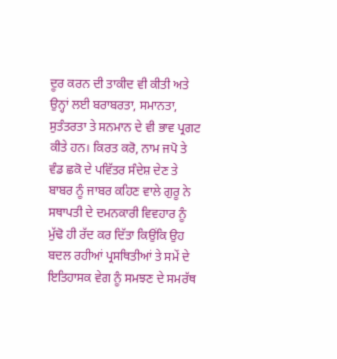ਦੂਰ ਕਰਨ ਦੀ ਤਾਕੀਦ ਵੀ ਕੀਤੀ ਅਤੇ ਉਨ੍ਹਾਂ ਲਈ ਬਰਾਬਰਤਾ, ਸਮਾਨਤਾ, ਸੁਤੰਤਰਤਾ ਤੇ ਸਨਮਾਨ ਦੇ ਵੀ ਭਾਵ ਪ੍ਰਗਟ ਕੀਤੇ ਹਨ। ਕਿਰਤ ਕਰੋ, ਨਾਮ ਜਪੋ ਤੇ ਵੰਡ ਛਕੋ ਦੇ ਪਵਿੱਤਰ ਸੰਦੇਸ਼ ਦੇਣ ਤੇ ਬਾਬਰ ਨੂੰ ਜਾਬਰ ਕਹਿਣ ਵਾਲੇ ਗੁਰੂ ਨੇ ਸਥਾਪਤੀ ਦੇ ਦਮਨਕਾਰੀ ਵਿਵਹਾਰ ਨੂੰ ਮੁੱਢੋ ਹੀ ਰੱਦ ਕਰ ਦਿੱਤਾ ਕਿਉਂਕਿ ਉਹ ਬਦਲ ਰਹੀਆਂ ਪ੍ਰਸਥਿਤੀਆਂ ਤੇ ਸਮੇਂ ਦੇ ਇਤਿਹਾਸਕ ਵੇਗ ਨੂੰ ਸਮਝਣ ਦੇ ਸਮਰੱਥ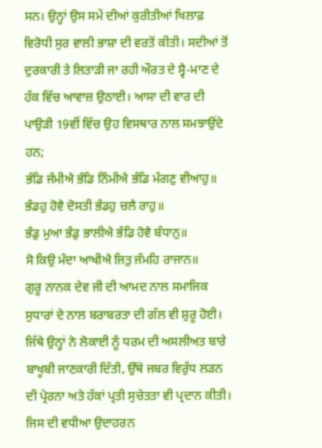ਸਨ। ਉਨ੍ਹਾਂ ਉਸ ਸਮੇਂ ਦੀਆਂ ਕੁਰੀਤੀਆਂ ਖਿਲਾਫ਼ ਵਿਰੋਧੀ ਸੁਰ ਵਾਲੀ ਭਾਸ਼ਾ ਦੀ ਵਰਤੋਂ ਕੀਤੀ। ਸਦੀਆਂ ਤੋਂ ਦੁਰਕਾਰੀ ਤੇ ਲਿਤਾੜੀ ਜਾ ਰਹੀ ਔਰਤ ਦੇ ਸ੍ਵੈ-ਮਾਣ ਦੇ ਹੱਕ ਵਿੱਚ ਆਵਾਜ਼ ਉਠਾਈ। ਆਸਾ ਦੀ ਵਾਰ ਦੀ ਪਾਉੜੀ 19ਵੀਂ ਵਿੱਚ ਉਹ ਵਿਸਥਾਰ ਨਾਲ ਸਮਝਾਉਂਦੇ ਹਨ;
ਭੰਡਿ ਜੰਮੀਐ ਭੰਡਿ ਨਿੰਮੀਐ ਭੰਡਿ ਮੰਗਣੁ ਵੀਆਹੁ॥
ਭੰਡਹੁ ਹੋਵੈ ਦੋਸਤੀ ਭੰਡਹੁ ਚਲੈ ਰਾਹੁ॥
ਭੰਡੁ ਮੁਆ ਭੰਡੁ ਭਾਲੀਐ ਭੰਡਿ ਹੋਵੈ ਬੰਧਾਨੁ॥
ਸੋ ਕਿਉ ਮੰਦਾ ਆਖੀਐ ਜਿਤੁ ਜੰਮਹਿ ਰਾਜਾਨ॥
ਗੁਰੂ ਨਾਨਕ ਦੇਵ ਜੀ ਦੀ ਆਮਦ ਨਾਲ ਸਮਾਜਿਕ ਸੁਧਾਰਾਂ ਦੇ ਨਾਲ ਬਰਾਬਰਤਾ ਦੀ ਗੱਲ ਵੀ ਸ਼ੁਰੂ ਹੋਈ। ਜਿੱਥੇ ਉਨ੍ਹਾਂ ਨੇ ਲੋਕਾਈ ਨੂੰ ਧਰਮ ਦੀ ਅਸਲੀਅਤ ਬਾਰੇ ਬਾਖੂਬੀ ਜਾਣਕਾਰੀ ਦਿੱਤੀ, ਉੱਥੇ ਜਬਰ ਵਿਰੁੱਧ ਲੜਨ ਦੀ ਪ੍ਰੇਰਨਾ ਅਤੇ ਹੱਕਾਂ ਪ੍ਰਤੀ ਸੁਚੇਤਤਾ ਵੀ ਪ੍ਰਦਾਨ ਕੀਤੀ। ਜਿਸ ਦੀ ਵਧੀਆ ਉਦਾਹਰਨ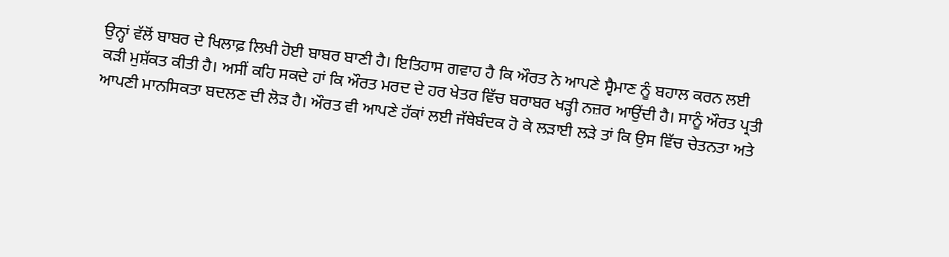ਉਨ੍ਹਾਂ ਵੱਲੋਂ ਬਾਬਰ ਦੇ ਖਿਲਾਫ਼ ਲਿਖੀ ਹੋਈ ਬਾਬਰ ਬਾਣੀ ਹੈ। ਇਤਿਹਾਸ ਗਵਾਹ ਹੈ ਕਿ ਔਰਤ ਨੇ ਆਪਣੇ ਸ੍ਵੈਮਾਣ ਨੂੰ ਬਹਾਲ ਕਰਨ ਲਈ ਕੜੀ ਮੁਸ਼ੱਕਤ ਕੀਤੀ ਹੈ। ਅਸੀਂ ਕਹਿ ਸਕਦੇ ਹਾਂ ਕਿ ਔਰਤ ਮਰਦ ਦੇ ਹਰ ਖੇਤਰ ਵਿੱਚ ਬਰਾਬਰ ਖੜ੍ਹੀ ਨਜ਼ਰ ਆਉਂਦੀ ਹੈ। ਸਾਨੂੰ ਔਰਤ ਪ੍ਰਤੀ ਆਪਣੀ ਮਾਨਸਿਕਤਾ ਬਦਲਣ ਦੀ ਲੋੜ ਹੈ। ਔਰਤ ਵੀ ਆਪਣੇ ਹੱਕਾਂ ਲਈ ਜੱਥੇਬੰਦਕ ਹੋ ਕੇ ਲੜਾਈ ਲੜੇ ਤਾਂ ਕਿ ਉਸ ਵਿੱਚ ਚੇਤਨਤਾ ਅਤੇ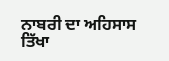ਨਾਬਰੀ ਦਾ ਅਹਿਸਾਸ ਤਿੱਖਾ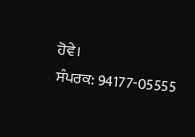ਹੋਵੇ।
ਸੰਪਰਕ: 94177-05555